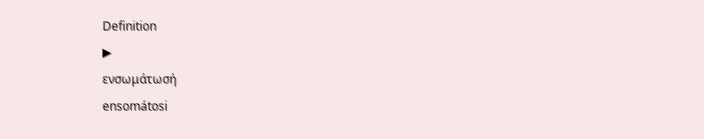Definition
▶
ενσωμάτωσή
ensomátosi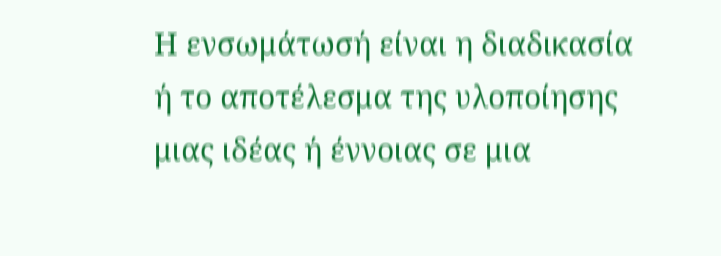Η ενσωμάτωσή είναι η διαδικασία ή το αποτέλεσμα της υλοποίησης μιας ιδέας ή έννοιας σε μια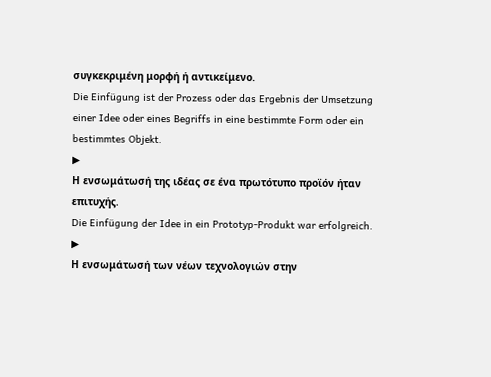συγκεκριμένη μορφή ή αντικείμενο.
Die Einfügung ist der Prozess oder das Ergebnis der Umsetzung einer Idee oder eines Begriffs in eine bestimmte Form oder ein bestimmtes Objekt.
▶
Η ενσωμάτωσή της ιδέας σε ένα πρωτότυπο προϊόν ήταν επιτυχής.
Die Einfügung der Idee in ein Prototyp-Produkt war erfolgreich.
▶
Η ενσωμάτωσή των νέων τεχνολογιών στην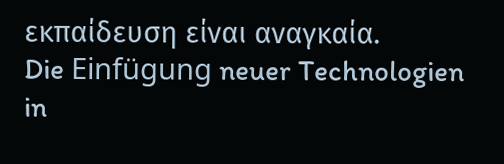εκπαίδευση είναι αναγκαία.
Die Einfügung neuer Technologien in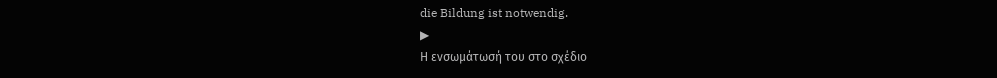die Bildung ist notwendig.
▶
Η ενσωμάτωσή του στο σχέδιο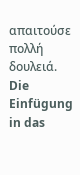απαιτούσε πολλή δουλειά.
Die Einfügung in das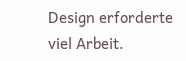Design erforderte viel Arbeit.